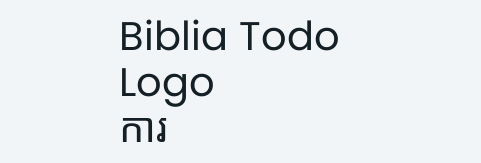Biblia Todo Logo
ការ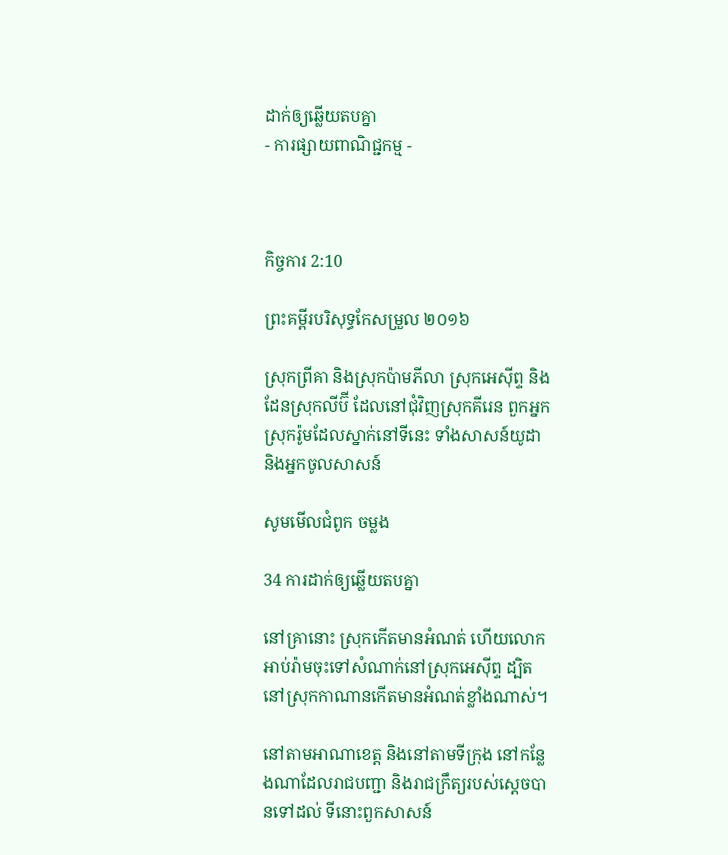ដាក់ឲ្យឆ្លើយតបគ្នា
- ការផ្សាយពាណិជ្ជកម្ម -



កិច្ចការ 2:10

ព្រះគម្ពីរបរិសុទ្ធកែសម្រួល ២០១៦

ស្រុកព្រីគា និងស្រុកប៉ាម‌ភីលា ស្រុកអេស៊ីព្ទ និងដែនស្រុកលីប៊ី ដែលនៅជុំវិញស្រុកគីរេន ពួកអ្នកស្រុករ៉ូមដែលស្នាក់នៅទីនេះ ទាំងសាសន៍យូដា និងអ្នកចូលសាសន៍

សូមមើលជំពូក ចម្លង

34 ការដាក់ឲ្យឆ្លើយតបគ្នា

នៅគ្រានោះ ស្រុកកើតមានអំណត់ ហើយលោកអាប់‌រ៉ាមចុះទៅសំណាក់នៅស្រុកអេស៊ីព្ទ ដ្បិតនៅស្រុកកាណានកើតមានអំណត់ខ្លាំងណាស់។

នៅតាមអាណាខេត្ត និងនៅតាមទីក្រុង នៅកន្លែងណាដែលរាជ‌បញ្ជា និងរាជក្រឹត្យរបស់ស្តេចបានទៅដល់ ទីនោះពួកសាសន៍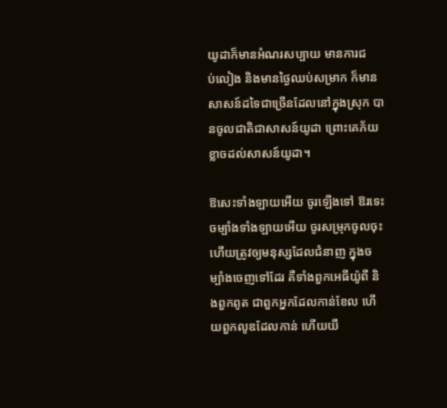យូដាក៏មានអំណរសប្បាយ មានការជប់‌លៀង និងមានថ្ងៃឈប់សម្រាក ក៏មានសាសន៍ដទៃជាច្រើនដែលនៅក្នុងស្រុក បានចូលជាតិជាសាសន៍យូដា ព្រោះគេភ័យខ្លាចដល់សាសន៍យូដា។

ឱសេះទាំង‌ឡាយអើយ ចូរឡើងទៅ ឱរទេះចម្បាំងទាំង‌ឡាយអើយ ចូរសម្រុកចូលចុះ ហើយត្រូវឲ្យមនុស្សដែលជំនាញ ក្នុងចម្បាំងចេញទៅដែរ គឺទាំងពួកអេធីយ៉ូពី និងពួកពូត ជាពួកអ្នកដែលកាន់ខែល ហើយពួកលូឌដែលកាន់ ហើយយឹ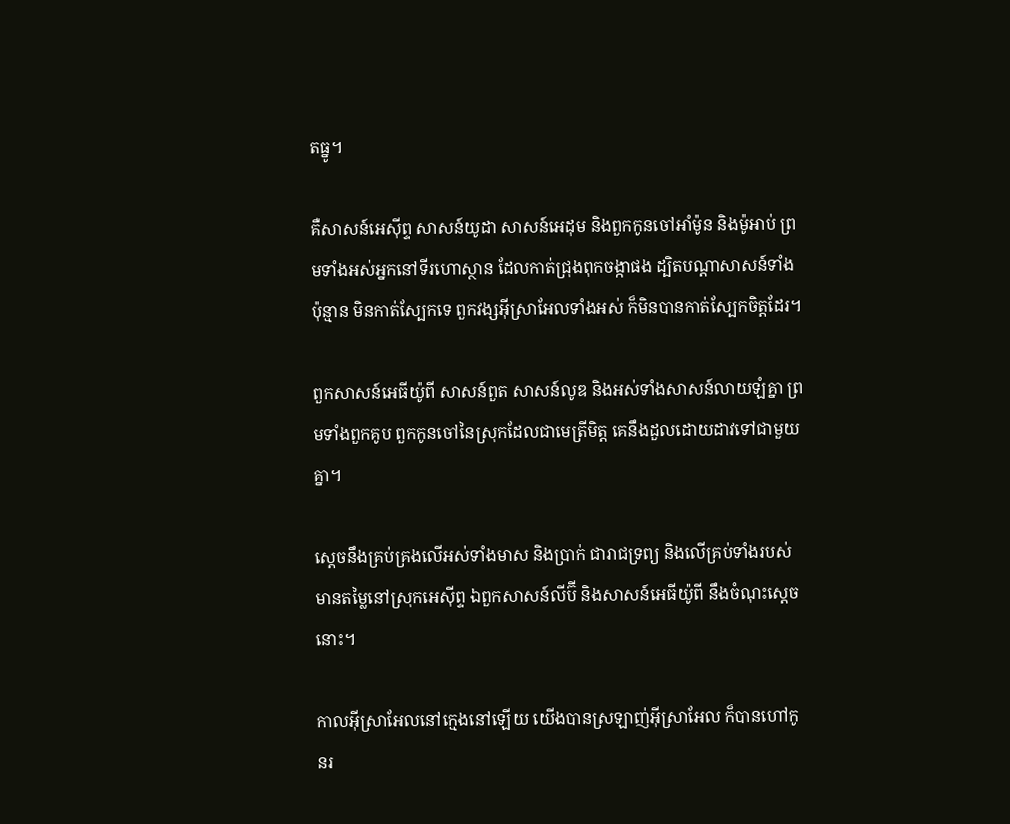តធ្នូ។

គឺសាសន៍អេស៊ីព្ទ សាសន៍យូដា សាសន៍អេដុម និងពួកកូនចៅអាំម៉ូន និងម៉ូអាប់ ព្រមទាំងអស់អ្នកនៅទីរហោ‌ស្ថាន ដែលកាត់ជ្រុងពុក‌ចង្កាផង ដ្បិតបណ្ដាសាសន៍ទាំងប៉ុន្មាន មិនកាត់ស្បែកទេ ពួកវង្សអ៊ីស្រា‌អែលទាំងអស់ ក៏មិនបានកាត់ស្បែកចិត្តដែរ។

ពួកសាសន៍អេធី‌យ៉ូពី សាសន៍ពួត សាសន៍លូឌ និងអស់ទាំងសាសន៍លាយ‌ឡំគ្នា ព្រមទាំងពួកគូប ពួកកូនចៅនៃស្រុកដែលជាមេត្រីមិត្ត គេនឹងដួលដោយដាវទៅជា‌មួយគ្នា។

ស្ដេចនឹងគ្រប់‌គ្រងលើអស់ទាំងមាស និងប្រាក់ ជា‌រាជទ្រព្យ និងលើគ្រប់ទាំងរបស់មានតម្លៃនៅស្រុកអេស៊ីព្ទ ឯពួកសាសន៍លីប៊ី និងសាសន៍អេធី‌យ៉ូពី នឹងចំណុះស្ដេចនោះ។

កាលអ៊ីស្រា‌អែលនៅក្មេងនៅឡើយ យើងបានស្រឡាញ់អ៊ីស្រា‌អែល ក៏បានហៅកូនរ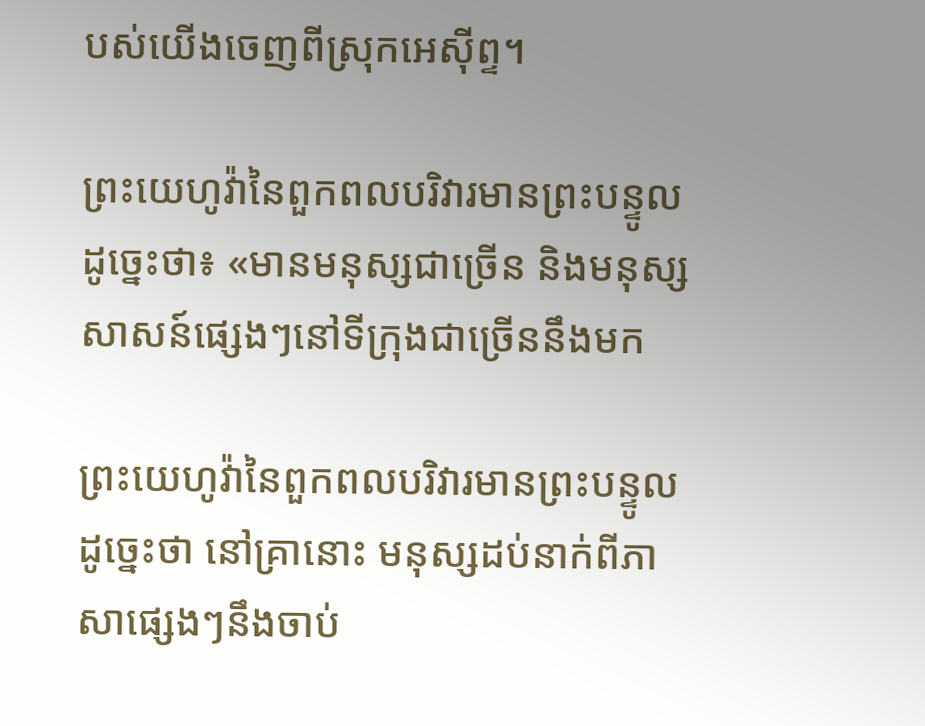បស់យើងចេញពីស្រុកអេស៊ីព្ទ។

ព្រះ‌យេហូវ៉ានៃពួកពល‌បរិវារមានព្រះ‌បន្ទូលដូច្នេះថា៖ «មានមនុស្សជាច្រើន និងមនុស្សសាសន៍ផ្សេងៗនៅទីក្រុងជាច្រើននឹងមក

ព្រះ‌យេហូវ៉ានៃពួកពល‌បរិវារមានព្រះ‌បន្ទូលដូច្នេះថា នៅគ្រានោះ មនុស្សដប់នាក់ពីភាសាផ្សេងៗនឹងចាប់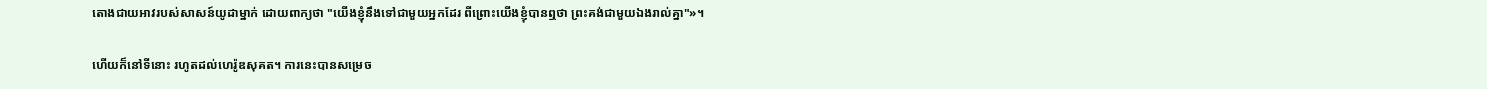តោងជាយអាវរបស់សាសន៍យូដាម្នាក់ ដោយពាក្យថា "យើងខ្ញុំនឹងទៅជា‌មួយអ្នកដែរ ពីព្រោះយើងខ្ញុំបានឮថា ព្រះគង់ជា‌មួយឯងរាល់គ្នា"»។

ហើយក៏នៅទីនោះ រហូតដល់ហេរ៉ូឌសុគត។ ការនេះបានសម្រេច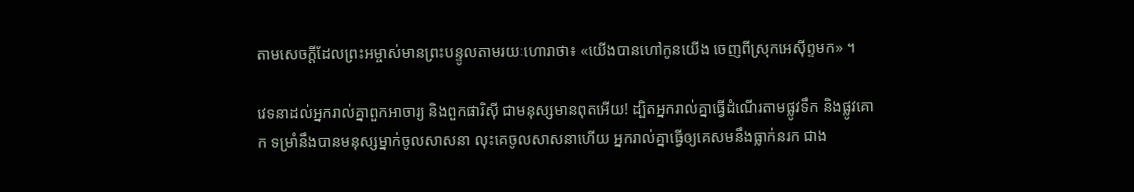តាមសេចក្តីដែលព្រះ‌អម្ចាស់មានព្រះ‌បន្ទូលតាមរយៈហោរាថា៖ «យើងបានហៅកូនយើង ចេញពីស្រុកអេស៊ីព្ទមក» ។

វេទនាដល់អ្នករាល់គ្នាពួកអាចារ្យ និងពួកផារិស៊ី ជាមនុស្សមានពុតអើយ! ដ្បិតអ្នករាល់គ្នាធ្វើដំណើរតាមផ្លូវទឹក និងផ្លូវគោក ទម្រាំនឹងបានមនុស្សម្នាក់ចូលសាសនា លុះគេចូលសាសនាហើយ អ្នករាល់គ្នាធ្វើឲ្យគេសមនឹងធ្លាក់នរក ជាង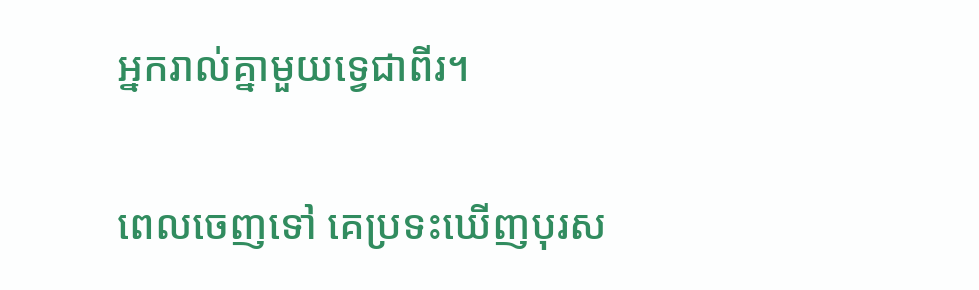អ្នករាល់គ្នាមួយទ្វេជាពីរ។

ពេលចេញទៅ គេប្រទះឃើញបុរស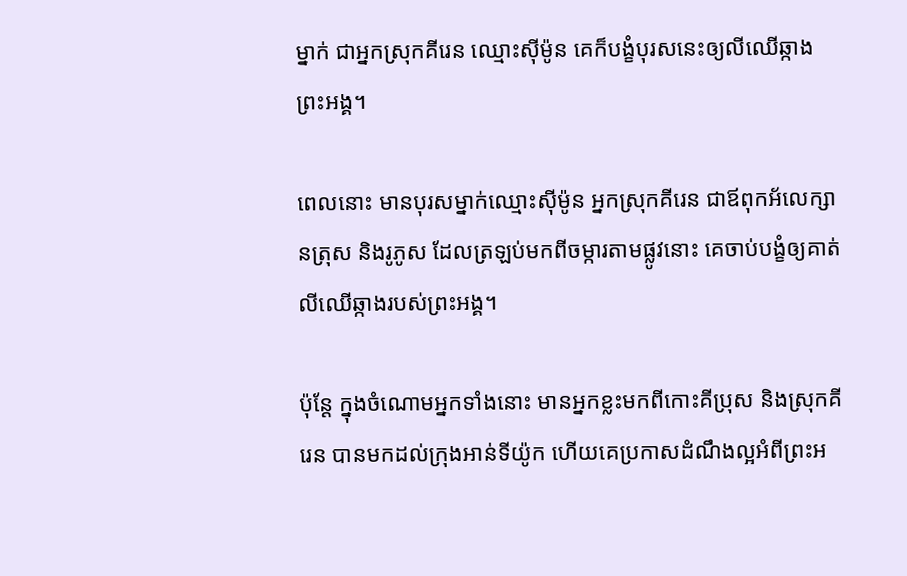ម្នាក់ ជាអ្នកស្រុកគីរេន ឈ្មោះស៊ីម៉ូន គេក៏បង្ខំបុរសនេះឲ្យលីឈើឆ្កាងព្រះ‌អង្គ។

ពេលនោះ មានបុរសម្នាក់ឈ្មោះស៊ីម៉ូន អ្នកស្រុកគីរេន ជាឪពុកអ័លេ‌ក្សានត្រុស និងរូភូស ដែលត្រឡប់មកពីចម្ការតាមផ្លូវនោះ គេចាប់បង្ខំឲ្យគាត់លីឈើឆ្កាងរបស់ព្រះ‌អង្គ។

ប៉ុន្ដែ ក្នុងចំណោមអ្នកទាំងនោះ មានអ្នកខ្លះមកពីកោះគីប្រុស និងស្រុកគីរេន បានមកដល់ក្រុងអាន់‌ទីយ៉ូក ហើយគេប្រកាសដំណឹងល្អអំ‌ពីព្រះ‌អ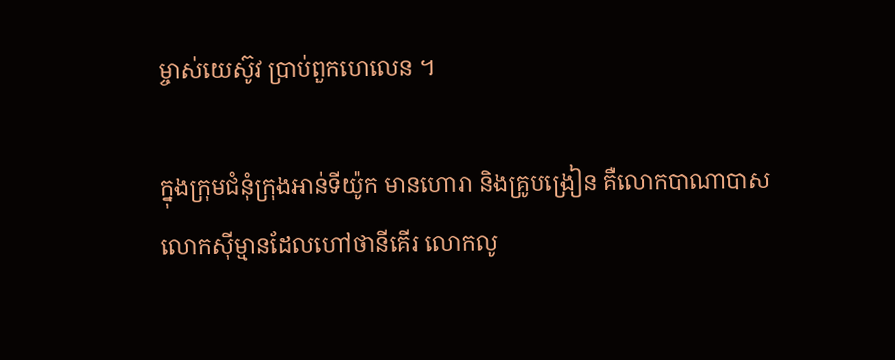ម្ចាស់‌យេស៊ូវ ប្រាប់ពួកហេលេន ។

ក្នុងក្រុមជំនុំក្រុងអាន់‌ទីយ៉ូក មានហោរា និងគ្រូបង្រៀន គឺលោកបា‌ណា‌បាស លោកស៊ី‌ម្មានដែលហៅថានីគើរ លោកលូ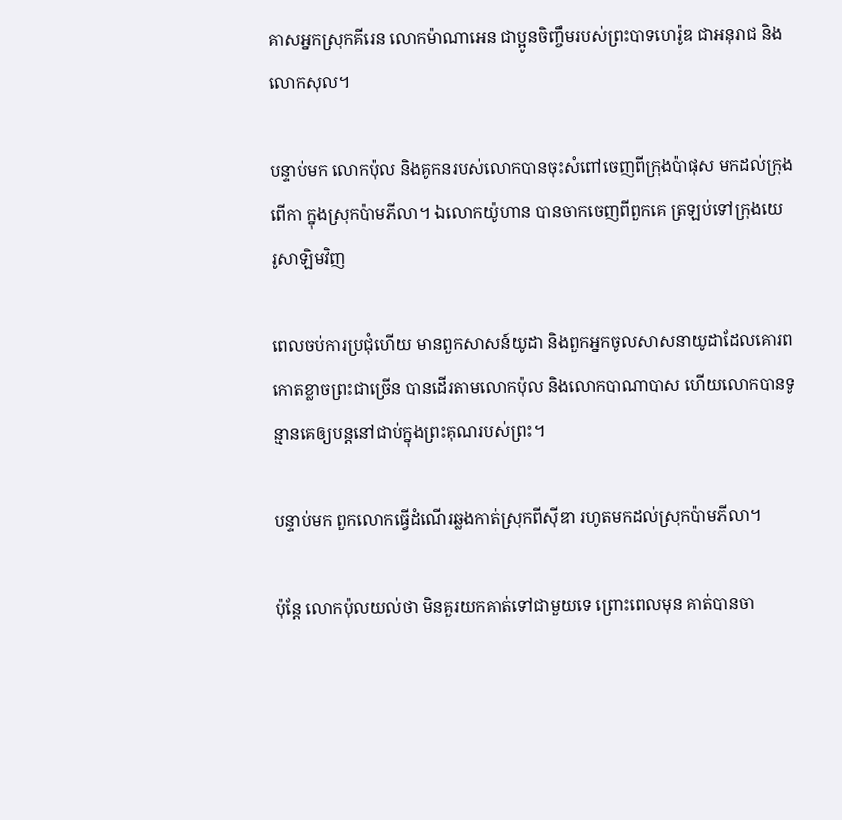គាសអ្នកស្រុកគីរេន លោកម៉ាណាអេន ជាប្អូនចិញ្ចឹមរបស់ព្រះ‌បាទហេរ៉ូឌ ជាអនុ‌រាជ និងលោកសុល។

បន្ទាប់មក លោកប៉ុល និងគូ‌កនរបស់លោកបានចុះសំពៅចេញពីក្រុងប៉ាផុស មកដល់ក្រុងពើកា ក្នុងស្រុកប៉ាម‌ភីលា។ ឯលោកយ៉ូហាន បានចាកចេញពីពួកគេ ត្រឡប់ទៅក្រុងយេរូ‌សាឡិមវិញ

ពេលចប់ការប្រជុំហើយ មានពួកសាសន៍យូដា និងពួកអ្នកចូលសាសនាយូដាដែលគោរពកោតខ្លាចព្រះជាច្រើន បានដើរតាមលោកប៉ុល និងលោកបា‌ណា‌បាស ហើយលោកបានទូន្មានគេឲ្យបន្តនៅជាប់ក្នុងព្រះ‌គុណរបស់ព្រះ។

បន្ទាប់មក ពួកលោកធ្វើដំណើរឆ្លងកាត់ស្រុកពីស៊ី‌ឌា រហូតមកដល់ស្រុកប៉ាម‌ភីលា។

ប៉ុន្ដែ លោកប៉ុលយល់ថា មិនគួរយកគាត់ទៅជាមួយទេ ព្រោះពេលមុន គាត់បានចា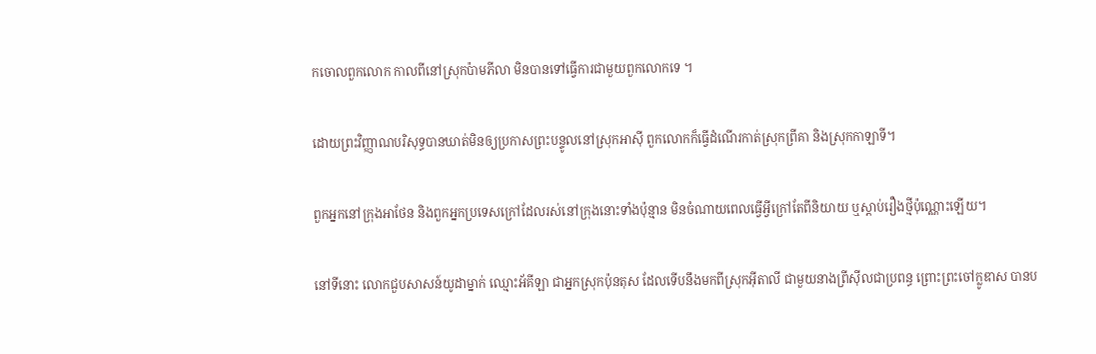កចោលពួកលោក កាលពីនៅស្រុកប៉ាម‌ភីលា មិនបានទៅធ្វើការជា‌មួយពួកលោកទេ ។

ដោយព្រះ‌វិញ្ញាណបរិសុទ្ធបានឃាត់មិនឲ្យប្រកាសព្រះ‌បន្ទូលនៅស្រុកអាស៊ី ពួកលោកក៏ធ្វើដំណើរកាត់ស្រុកព្រីគា និងស្រុកកា‌ឡា‌ទី។

ពួកអ្នកនៅក្រុងអាថែន និងពួកអ្នកប្រទេសក្រៅដែលរស់នៅក្រុងនោះទាំងប៉ុន្មាន មិនចំណាយពេលធ្វើអ្វីក្រៅតែពីនិយាយ ឬស្តាប់រឿងថ្មីប៉ុណ្ណោះឡើយ។

នៅទីនោះ លោកជួបសាសន៍យូដាម្នាក់ ឈ្មោះអ័គី‌ឡា ជាអ្នកស្រុកប៉ុន‌តុស ដែលទើបនឹងមកពីស្រុកអ៊ីតា‌លី ជាមួយនាងព្រីស៊ីលជាប្រពន្ធ ព្រោះព្រះចៅក្លូឌាស បានប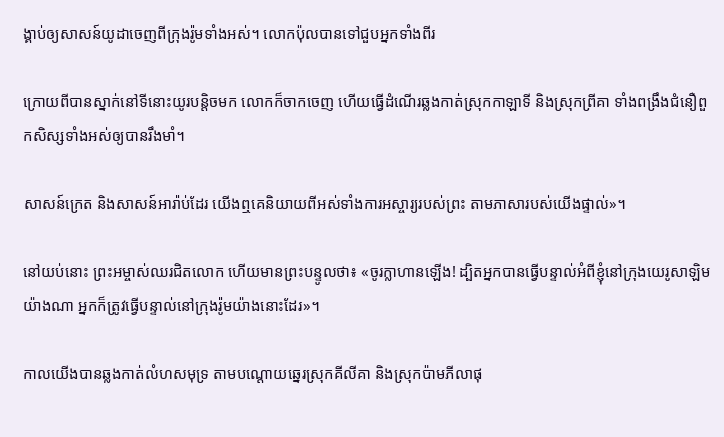ង្គាប់ឲ្យសាសន៍យូដាចេញពីក្រុងរ៉ូមទាំងអស់។ លោកប៉ុលបានទៅជួបអ្នកទាំងពីរ

ក្រោយពីបានស្នាក់នៅទីនោះយូរបន្ដិចមក លោកក៏ចាកចេញ ហើយធ្វើដំណើរឆ្លងកាត់ស្រុកកា‌ឡាទី និងស្រុកព្រីគា ទាំងពង្រឹងជំនឿពួកសិស្សទាំងអស់ឲ្យបានរឹងមាំ។

សាសន៍ក្រេត និងសាសន៍អារ៉ាប់ដែរ យើងឮគេនិយាយពីអស់ទាំងការអស្ចារ្យរបស់ព្រះ តាមភាសារបស់យើងផ្ទាល់»។

នៅយប់នោះ ព្រះ‌អម្ចាស់ឈរជិតលោក ហើយមានព្រះ‌បន្ទូលថា៖ «ចូរក្លាហានឡើង! ដ្បិតអ្នកបានធ្វើបន្ទាល់អំពីខ្ញុំនៅក្រុងយេរូ‌សាឡិមយ៉ាងណា អ្នកក៏ត្រូវធ្វើបន្ទាល់នៅក្រុងរ៉ូមយ៉ាងនោះដែរ»។

កាលយើងបានឆ្លងកាត់លំហសមុទ្រ តាមបណ្ដោយឆ្នេរស្រុកគីលី‌គា និងស្រុកប៉ាម‌ភីលាផុ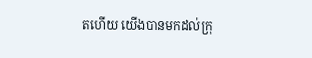តហើយ យើងបានមកដល់ក្រុ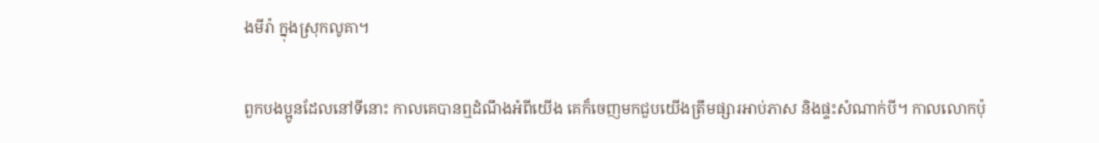ងមីរ៉ា ក្នុងស្រុកលូគា។

ពួកបង‌ប្អូនដែលនៅទីនោះ កាលគេបានឮដំណឹងអំពីយើង គេក៏ចេញមកជួបយើងត្រឹមផ្សារអាប់‌ភាស និងផ្ទះសំណាក់បី។ កាលលោកប៉ុ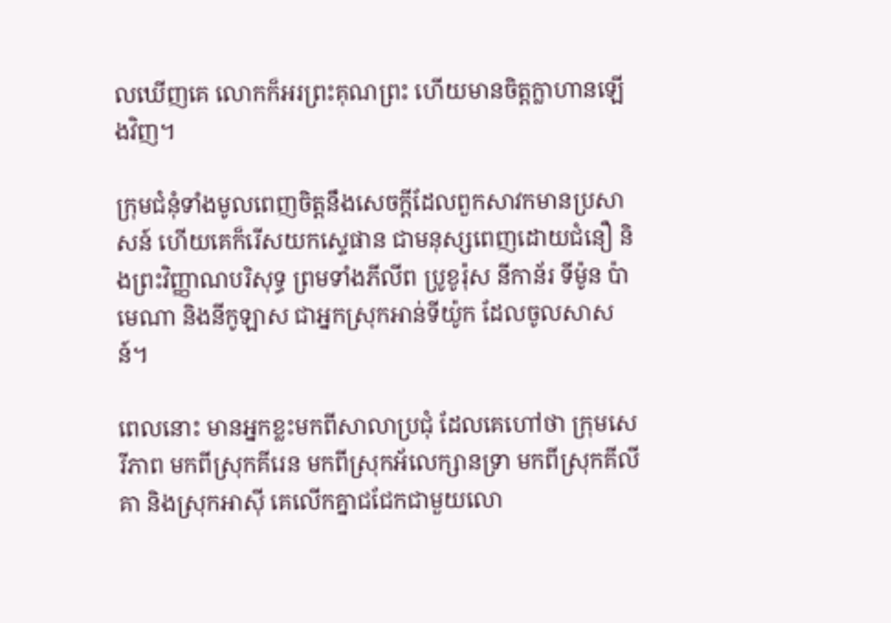លឃើញគេ លោកក៏អរព្រះ‌គុណព្រះ ហើយមានចិត្តក្លាហានឡើងវិញ។

ក្រុមជំនុំទាំងមូលពេញចិត្តនឹងសេចក្ដីដែលពួកសាវកមានប្រសាសន៍ ហើយគេក៏រើសយកស្ទេផាន ជាមនុស្សពេញដោយជំនឿ និងព្រះ‌វិញ្ញាណបរិសុទ្ធ ព្រមទាំងភីលីព ប្រូខូ‌រ៉ុស នីកា‌ន័រ ទីម៉ូន ប៉ាមេ‌ណា និងនីកូ‌ឡាស ជាអ្នកស្រុកអាន់‌ទីយ៉ូក ដែលចូលសាសន៍។

ពេលនោះ មានអ្នកខ្លះមកពីសាលាប្រជុំ ដែលគេហៅថា ក្រុមសេរីភាព មកពីស្រុកគីរេន មកពីស្រុកអ័លេ‌ក្សានទ្រា មកពីស្រុកគី‌លីគា និងស្រុកអាស៊ី គេលើកគ្នាជជែកជាមួយលោ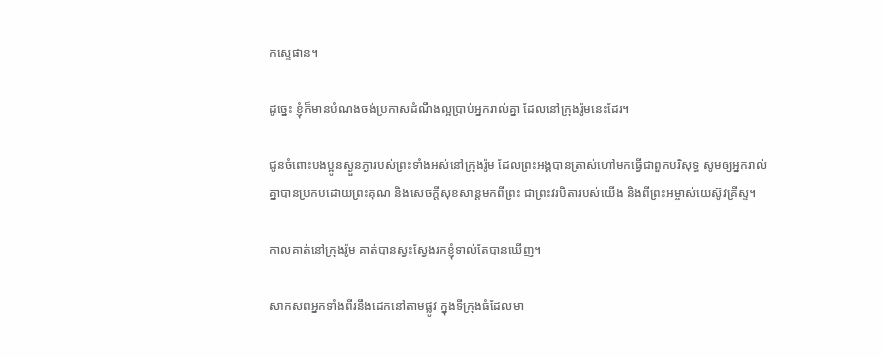កស្ទេផាន។

ដូច្នេះ ខ្ញុំក៏មានបំណងចង់ប្រកាសដំណឹងល្អប្រាប់អ្នករាល់គ្នា ដែលនៅក្រុងរ៉ូមនេះដែរ។

ជូនចំពោះបង‌ប្អូនស្ងួន‌ភ្ងារបស់ព្រះទាំងអស់នៅក្រុងរ៉ូម ដែលព្រះ‌អង្គបានត្រាស់ហៅមកធ្វើជាពួកបរិសុទ្ធ សូមឲ្យអ្នករាល់គ្នាបានប្រកបដោយព្រះ‌គុណ និងសេចក្តីសុខសាន្តមកពីព្រះ ជាព្រះ‌វរបិតារបស់យើង និងពីព្រះ‌អម្ចាស់‌យេស៊ូវ‌គ្រីស្ទ។

កាលគាត់នៅក្រុងរ៉ូម គាត់បានស្វះស្វែងរកខ្ញុំទាល់តែបានឃើញ។

សាកសពអ្នកទាំងពីរនឹងដេកនៅតាមផ្លូវ ក្នុងទីក្រុងធំដែលមា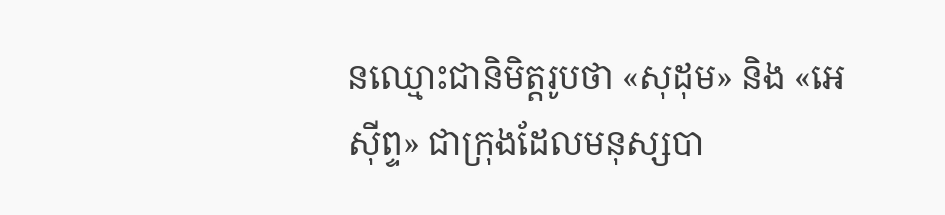នឈ្មោះជានិមិត្តរូបថា «សុដុម» និង «អេស៊ីព្ទ» ជាក្រុងដែលមនុស្សបា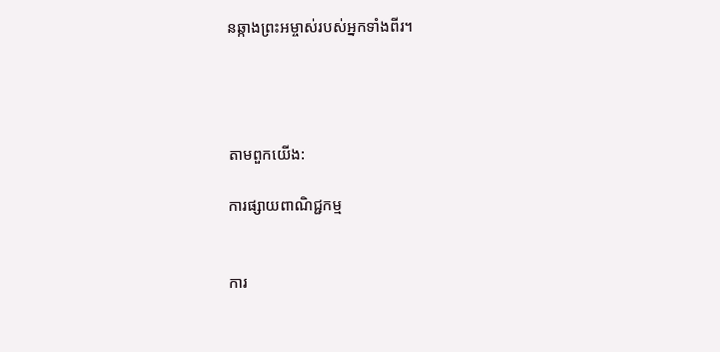នឆ្កាងព្រះ‌អម្ចាស់របស់អ្នកទាំងពីរ។




តាមពួកយើង:

ការផ្សាយពាណិជ្ជកម្ម


ការ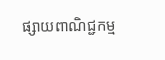ផ្សាយពាណិជ្ជកម្ម